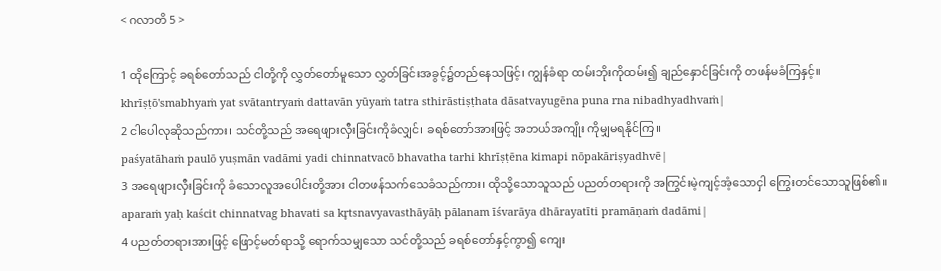< ဂလာတိ 5 >

1 ထိုကြောင့် ခရစ်တော်သည် ငါတို့ကို လွှတ်တော်မူသော လွှတ်ခြင်းအခွင့်၌တည်နေသဖြင့်၊ ကျွန်ခံရာ ထမ်းဘိုးကိုထမ်း၍ ချည်နှောင်ခြင်းကို တဖန်မခံကြနှင့်။
khrīṣṭō'smabhyaṁ yat svātantryaṁ dattavān yūyaṁ tatra sthirāstiṣṭhata dāsatvayugēna puna rna nibadhyadhvaṁ|
2 ငါပေါလုဆိုသည်ကား၊ သင်တို့သည် အရေဖျားလှီးခြင်းကိုခံလျှင်၊ ခရစ်တော်အားဖြင့် အဘယ်အကျိုး ကိုမျှမရနိုင်ကြ။
paśyatāhaṁ paulō yuṣmān vadāmi yadi chinnatvacō bhavatha tarhi khrīṣṭēna kimapi nōpakāriṣyadhvē|
3 အရေဖျားလှီးခြင်းကို ခံသောလူအပေါင်းတို့အား ငါတဖန်သက်သေခံသည်ကား၊ ထိုသို့သောသူသည် ပညတ်တရားကို အကြွင်းမဲ့ကျင့်အံ့သောငှါ ကြွေးတင်သောသူဖြစ်၏။
aparaṁ yaḥ kaścit chinnatvag bhavati sa kr̥tsnavyavasthāyāḥ pālanam īśvarāya dhārayatīti pramāṇaṁ dadāmi|
4 ပညတ်တရားအားဖြင့် ဖြောင့်မတ်ရာသို့ ရောက်သမျှသော သင်တို့သည် ခရစ်တော်နှင့်ကွာ၍ ကျေး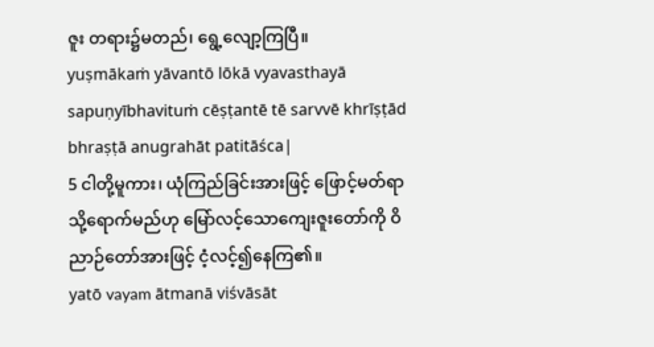ဇူး တရား၌မတည်၊ ရွေ့လျော့ကြပြီ။
yuṣmākaṁ yāvantō lōkā vyavasthayā sapuṇyībhavituṁ cēṣṭantē tē sarvvē khrīṣṭād bhraṣṭā anugrahāt patitāśca|
5 ငါတို့မူကား၊ ယုံကြည်ခြင်းအားဖြင့် ဖြောင့်မတ်ရာသို့ရောက်မည်ဟု မြော်လင့်သောကျေးဇူးတော်ကို ဝိညာဉ်တော်အားဖြင့် ငံ့လင့်၍နေကြ၏။
yatō vayam ātmanā viśvāsāt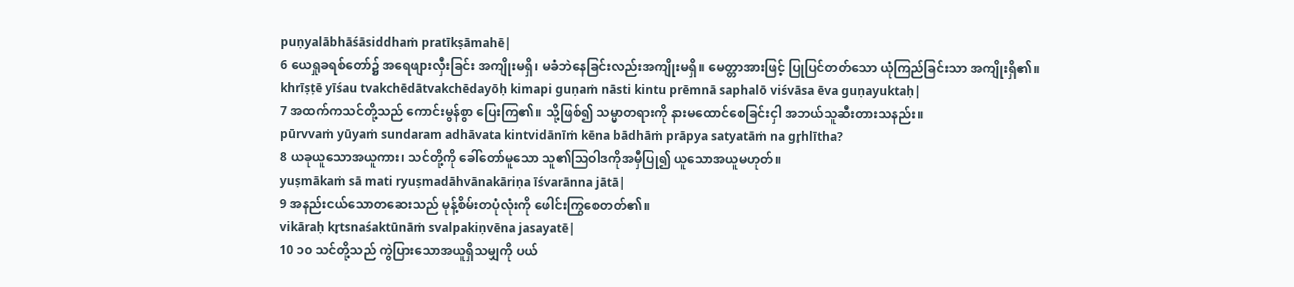puṇyalābhāśāsiddhaṁ pratīkṣāmahē|
6 ယေရှုခရစ်တော်၌ အရေဖျားလှီးခြင်း အကျိုးမရှိ၊ မခံဘဲနေခြင်းလည်းအကျိုးမရှိ။ မေတ္တာအားဖြင့် ပြုပြင်တတ်သော ယုံကြည်ခြင်းသာ အကျိုးရှိ၏။
khrīṣṭē yīśau tvakchēdātvakchēdayōḥ kimapi guṇaṁ nāsti kintu prēmnā saphalō viśvāsa ēva guṇayuktaḥ|
7 အထက်ကသင်တို့သည် ကောင်းမွန်စွာ ပြေးကြ၏။ သို့ဖြစ်၍ သမ္မာတရားကို နားမထောင်စေခြင်းငှါ အဘယ်သူဆီးတားသနည်း။
pūrvvaṁ yūyaṁ sundaram adhāvata kintvidānīṁ kēna bādhāṁ prāpya satyatāṁ na gr̥hlītha?
8 ယခုယူသောအယူကား၊ သင်တို့ကို ခေါ်တော်မူသော သူ၏ဩဝါဒကိုအမှီပြု၍ ယူသောအယူမဟုတ်။
yuṣmākaṁ sā mati ryuṣmadāhvānakāriṇa īśvarānna jātā|
9 အနည်းငယ်သောတဆေးသည် မုန့်စိမ်းတပုံလုံးကို ဖေါင်းကြွစေတတ်၏။
vikāraḥ kr̥tsnaśaktūnāṁ svalpakiṇvēna jasayatē|
10 ၁၀ သင်တို့သည် ကွဲပြားသောအယူရှိသမျှကို ပယ်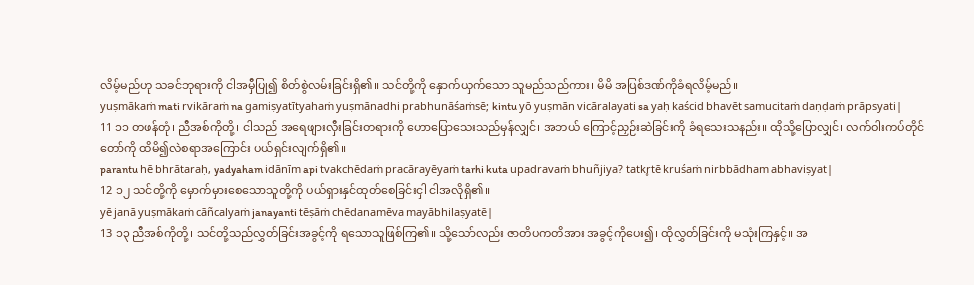လိမ့်မည်ဟု သခင်ဘုရားကို ငါအမှီပြု၍ စိတ်စွဲလမ်းခြင်းရှိ၏။ သင်တို့ကို နှောက်ယှက်သော သူမည်သည်ကား၊ မိမိ အပြစ်ဒဏ်ကိုခံရလိမ့်မည်။
yuṣmākaṁ mati rvikāraṁ na gamiṣyatītyahaṁ yuṣmānadhi prabhunāśaṁsē; kintu yō yuṣmān vicāralayati sa yaḥ kaścid bhavēt samucitaṁ daṇḍaṁ prāpsyati|
11 ၁၁ တဖန်တုံ၊ ညီအစ်ကိုတို့၊ ငါသည် အရေဖျားလှီးခြင်းတရားကို ဟောပြောသေးသည်မှန်လျှင်၊ အဘယ် ကြောင့်ညှဉ်းဆဲခြင်းကို ခံရသေးသနည်း။ ထိုသို့ပြောလျှင်၊ လက်ဝါးကပ်တိုင်တော်ကို ထိမိ၍လဲစရာအကြောင်း ပယ်ရှင်းလျက်ရှိ၏။
parantu hē bhrātaraḥ, yadyaham idānīm api tvakchēdaṁ pracārayēyaṁ tarhi kuta upadravaṁ bhuñjiya? tatkr̥tē kruśaṁ nirbbādham abhaviṣyat|
12 ၁၂ သင်တို့ကို မှောက်မှားစေသောသူတို့ကို ပယ်ရှားနှင်ထုတ်စေခြင်းငှါ ငါအလိုရှိ၏။
yē janā yuṣmākaṁ cāñcalyaṁ janayanti tēṣāṁ chēdanamēva mayābhilaṣyatē|
13 ၁၃ ညီအစ်ကိုတို့၊ သင်တို့သည်လွှတ်ခြင်းအခွင့်ကို ရသောသူဖြစ်ကြ၏။ သို့သော်လည်း ဇာတိပကတိအား အခွင့်ကိုပေး၍၊ ထိုလွှတ်ခြင်းကို မသုံးကြနှင့်။ အ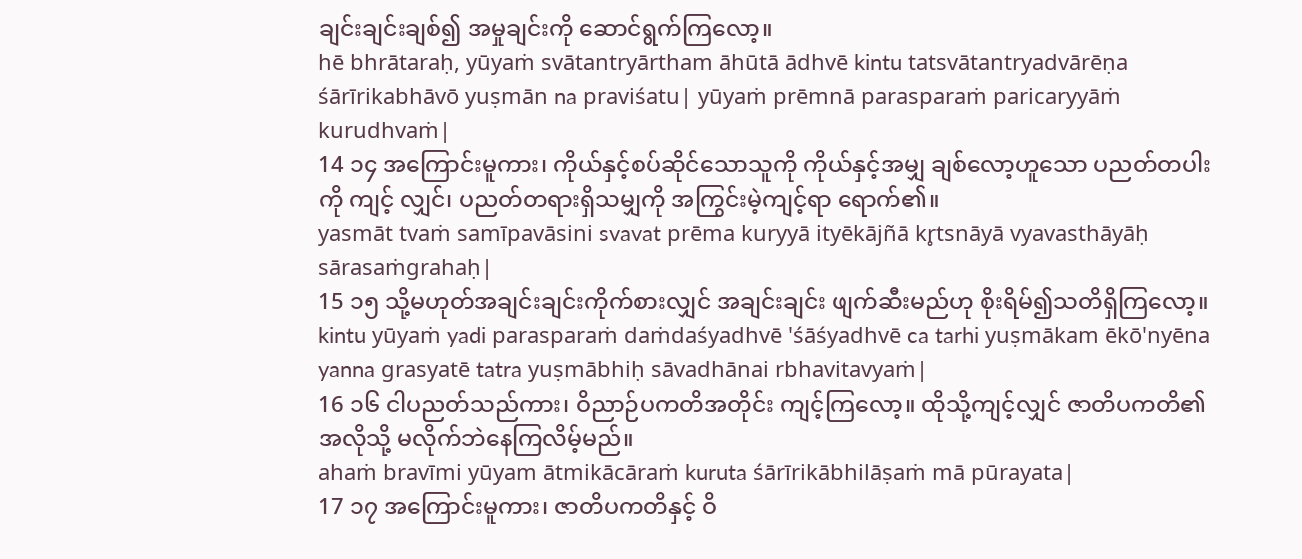ချင်းချင်းချစ်၍ အမှုချင်းကို ဆောင်ရွက်ကြလော့။
hē bhrātaraḥ, yūyaṁ svātantryārtham āhūtā ādhvē kintu tatsvātantryadvārēṇa śārīrikabhāvō yuṣmān na praviśatu| yūyaṁ prēmnā parasparaṁ paricaryyāṁ kurudhvaṁ|
14 ၁၄ အကြောင်းမူကား၊ ကိုယ်နှင့်စပ်ဆိုင်သောသူကို ကိုယ်နှင့်အမျှ ချစ်လော့ဟူသော ပညတ်တပါးကို ကျင့် လျှင်၊ ပညတ်တရားရှိသမျှကို အကြွင်းမဲ့ကျင့်ရာ ရောက်၏။
yasmāt tvaṁ samīpavāsini svavat prēma kuryyā ityēkājñā kr̥tsnāyā vyavasthāyāḥ sārasaṁgrahaḥ|
15 ၁၅ သို့မဟုတ်အချင်းချင်းကိုက်စားလျှင် အချင်းချင်း ဖျက်ဆီးမည်ဟု စိုးရိမ်၍သတိရှိကြလော့။
kintu yūyaṁ yadi parasparaṁ daṁdaśyadhvē 'śāśyadhvē ca tarhi yuṣmākam ēkō'nyēna yanna grasyatē tatra yuṣmābhiḥ sāvadhānai rbhavitavyaṁ|
16 ၁၆ ငါပညတ်သည်ကား၊ ဝိညာဉ်ပကတိအတိုင်း ကျင့်ကြလော့။ ထိုသို့ကျင့်လျှင် ဇာတိပကတိ၏အလိုသို့ မလိုက်ဘဲနေကြလိမ့်မည်။
ahaṁ bravīmi yūyam ātmikācāraṁ kuruta śārīrikābhilāṣaṁ mā pūrayata|
17 ၁၇ အကြောင်းမူကား၊ ဇာတိပကတိနှင့် ဝိ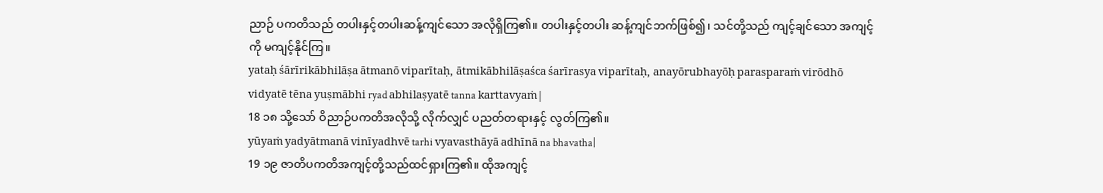ညာဉ် ပကတိသည် တပါးနှင့်တပါးဆန့်ကျင်သော အလိုရှိကြ၏။ တပါးနှင့်တပါး ဆန့်ကျင်ဘက်ဖြစ်၍၊ သင်တို့သည် ကျင့်ချင်သော အကျင့်ကို မကျင့်နိုင်ကြ။
yataḥ śārīrikābhilāṣa ātmanō viparītaḥ, ātmikābhilāṣaśca śarīrasya viparītaḥ, anayōrubhayōḥ parasparaṁ virōdhō vidyatē tēna yuṣmābhi ryad abhilaṣyatē tanna karttavyaṁ|
18 ၁၈ သို့သော် ဝိညာဉ်ပကတိအလိုသို့ လိုက်လျှင် ပညတ်တရားနှင့် လွတ်ကြ၏။
yūyaṁ yadyātmanā vinīyadhvē tarhi vyavasthāyā adhīnā na bhavatha|
19 ၁၉ ဇာတိပကတိအကျင့်တို့သည်ထင်ရှားကြ၏။ ထိုအကျင့်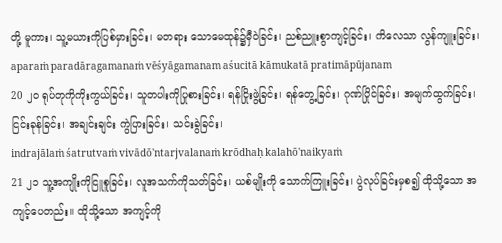တို့ မူကား၊ သူ့မယားကိုပြစ်မှားခြင်း၊ မတရား သောမေထုန်၌မှီဝဲခြင်း၊ ညစ်ညူးစွာကျင့်ခြင်း၊ ကိလေသာ လွန်ကျူးခြင်း၊
aparaṁ paradāragamanaṁ vēśyāgamanam aśucitā kāmukatā pratimāpūjanam
20 ၂၀ ရုပ်တုကိုကိုးကွယ်ခြင်း၊ သူတပါးကိုပြုစားခြင်း၊ ရန်ငြိုးဖွဲ့ခြင်း၊ ရန်တွေ့ခြင်း၊ ဂုဏ်ပြိုင်ခြင်း၊ အမျက်ထွက်ခြင်း၊ ငြင်းခုန်ခြင်း၊ အချင်းချင်း ကွဲပြားခြင်း၊ သင်းခွဲခြင်း၊
indrajālaṁ śatrutvaṁ vivādō'ntarjvalanaṁ krōdhaḥ kalahō'naikyaṁ
21 ၂၁ သူ့အကျိုးကိုငြူစူခြင်း၊ လူအသက်ကိုသတ်ခြင်း၊ ယစ်မျိုးကို သောက်ကြူးခြင်း၊ ပွဲလုပ်ခြင်းမှစ၍ ထိုသို့သော အကျင့်ပေတည်း။ ထိုသို့သော အကျင့်ကို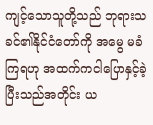ကျင့်သောသူတို့သည် ဘုရားသခင်၏နိုင်ငံတော်ကို အမွေ မခံကြရဟု အထက်ကငါပြောနှင့်ခဲ့ပြီးသည်အတိုင်း ယ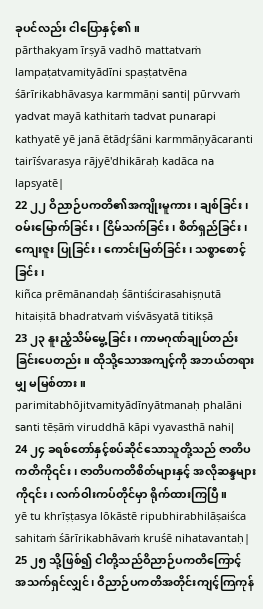ခုပင်လည်း ငါပြောနှင့်၏။
pārthakyam īrṣyā vadhō mattatvaṁ lampaṭatvamityādīni spaṣṭatvēna śārīrikabhāvasya karmmāṇi santi| pūrvvaṁ yadvat mayā kathitaṁ tadvat punarapi kathyatē yē janā ētādr̥śāni karmmāṇyācaranti tairīśvarasya rājyē'dhikāraḥ kadāca na lapsyatē|
22 ၂၂ ဝိညာဉ်ပကတိ၏အကျိုးမူကား၊ ချစ်ခြင်း၊ ဝမ်းမြောက်ခြင်း၊ ငြိမ်သက်ခြင်း၊ စိတ်ရှည်ခြင်း၊ ကျေးဇူး ပြုခြင်း၊ ကောင်းမြတ်ခြင်း၊ သစ္စာစောင့်ခြင်း၊
kiñca prēmānandaḥ śāntiścirasahiṣṇutā hitaiṣitā bhadratvaṁ viśvāsyatā titikṣā
23 ၂၃ နူးညံ့သိမ်မွေ့ခြင်း၊ ကာမဂုဏ်ချုပ်တည်းခြင်းပေတည်း။ ထိုသို့သောအကျင့်ကို အဘယ်တရားမျှ မမြစ်တား။
parimitabhōjitvamityādīnyātmanaḥ phalāni santi tēṣāṁ viruddhā kāpi vyavasthā nahi|
24 ၂၄ ခရစ်တော်နှင့်စပ်ဆိုင်သောသူတို့သည် ဇာတိပကတိကို၎င်း၊ ဇာတိပကတိစိတ်များနှင့် အလိုဆန္ဒများ ကို၎င်း၊ လက်ဝါးကပ်တိုင်မှာ ရိုက်ထားကြပြီ။
yē tu khrīṣṭasya lōkāstē ripubhirabhilāṣaiśca sahitaṁ śārīrikabhāvaṁ kruśē nihatavantaḥ|
25 ၂၅ သို့ဖြစ်၍ ငါတို့သည်ဝိညာဉ်ပကတိကြောင့် အသက်ရှင်လျှင်၊ ဝိညာဉ်ပကတိအတိုင်းကျင့်ကြကုန်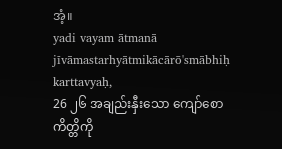အံ့။
yadi vayam ātmanā jīvāmastarhyātmikācārō'smābhiḥ karttavyaḥ,
26 ၂၆ အချည်းနှီးသော ကျော်စောကိတ္တိကို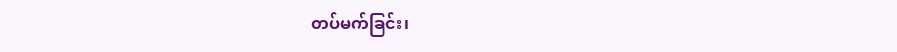တပ်မက်ခြင်း၊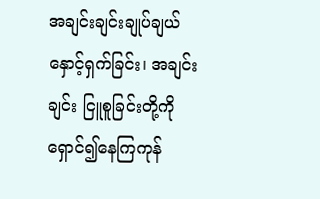အချင်းချင်းချုပ်ချယ်နှောင့်ရှက်ခြင်း၊ အချင်းချင်း ငြူစူခြင်းတို့ကို ရှောင်၍နေကြကုန်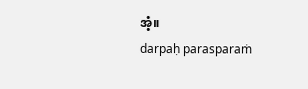အံ့။
darpaḥ parasparaṁ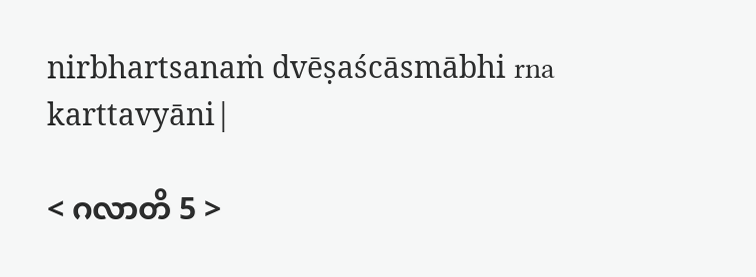nirbhartsanaṁ dvēṣaścāsmābhi rna karttavyāni|

< ဂလာတိ 5 >